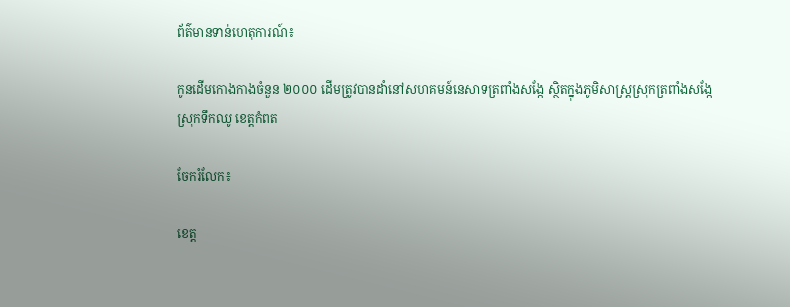ព័ត៌មានទាន់ហេតុការណ៍៖

កូនដើមកោងកាងចំនួន ២០០០ ដើមត្រូវបានដាំនៅសហគមន៍នេសាទត្រពាំងសង្កែ ស្ថិតក្នុងភូមិសាស្ត្រស្រុកត្រពាំងសង្កែ ស្រុកទឹកឈូ ខេត្តកំពត

ចែករំលែក៖

ខេត្ត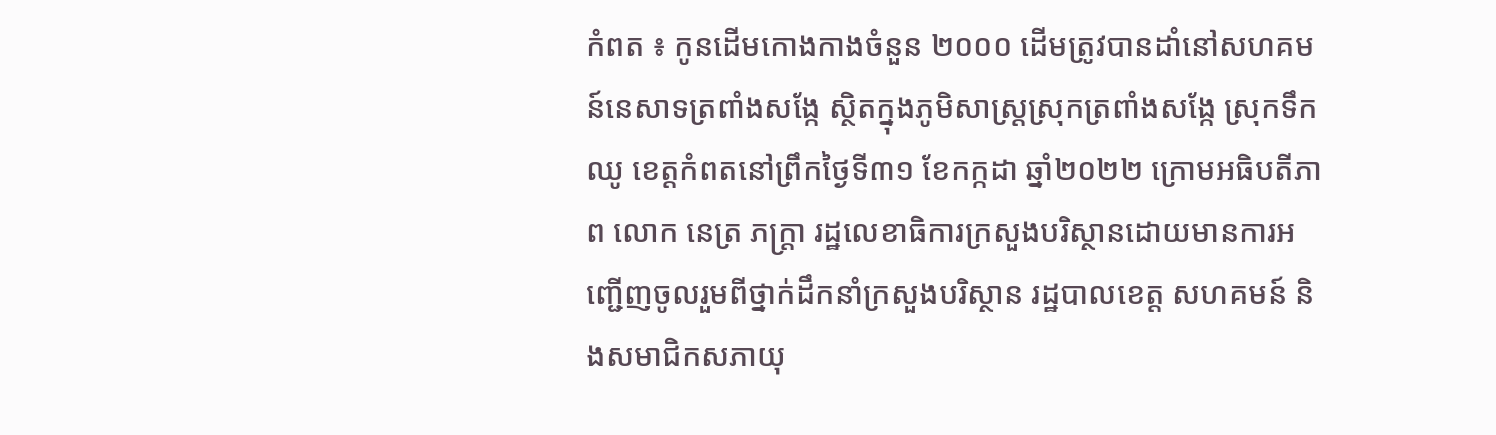កំពត ៖ កូនដើមកោងកាងចំនួន ២០០០ ដើមត្រូវបានដាំនៅសហគមន៍នេសាទត្រពាំងសង្កែ ស្ថិតក្នុងភូមិសាស្ត្រស្រុកត្រពាំងសង្កែ ស្រុកទឹកឈូ ខេត្តកំពតនៅព្រឹកថ្ងៃទី៣១ ខែកក្កដា ឆ្នាំ២០២២ ក្រោមអធិបតីភាព លោក នេត្រ ភក្ត្រា រដ្ឋលេខាធិការក្រសួងបរិស្ថានដោយមានការអញ្ជើញចូលរួមពីថ្នាក់ដឹកនាំក្រសួងបរិស្ថាន រដ្ឋបាលខេត្ត សហគមន៍ និងសមាជិកសភាយុ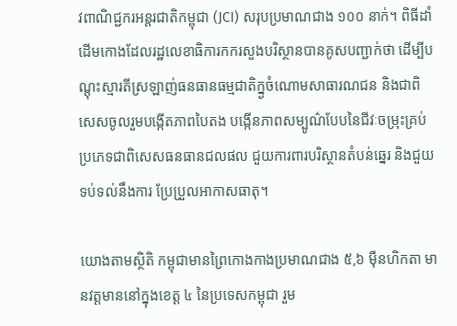វពាណិជ្ជករអន្តរជាតិកម្ពុជា (JCI) សរុបប្រមាណជាង ១០០ នាក់។ ពិធីដាំដើមកោងដែលរដ្ឋលេខាធិការកករសួងបរិស្ថានបានគូសបញ្ជាក់ថា ដើម្បីបណ្តុះស្មារតីស្រឡាញ់ធនធានធម្មជាតិក្ន្ងចំណោមសាធារណជន និងជាពិសេសចូលរួមបង្កើតភាពបៃតង បង្កើនភាពសម្បូណ៌បែបនៃជីវៈចម្រុះគ្រប់ប្រភេទជាពិសេសធនធានជលផល ជួយការពារបរិស្ថានតំបន់ឆ្នេរ និងជួយទប់ទល់នឹងការ ប្រែប្រួលអាកាសធាតុ។

យោងតាមស្ថិតិ កម្ពុជាមានព្រៃកោងកាងប្រមាណជាង ៥,៦ ម៉ឺនហិកតា មានវត្តមាននៅក្នុងខេត្ត ៤ នៃប្រទេសកម្ពុជា រួម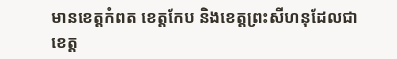មានខេត្តកំពត ខេត្តកែប និងខេត្តព្រះសីហនុដែលជាខេត្ត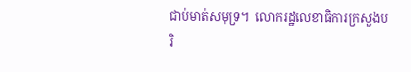ជាប់មាត់សមុទ្រ។  លោករដ្ឋលេខាធិការក្រសួងបរិ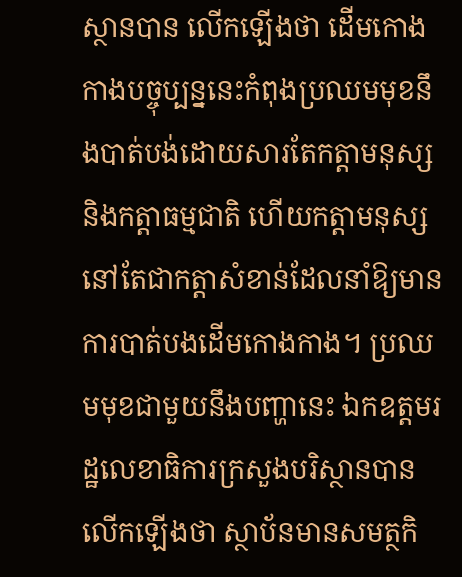ស្ថានបាន លើកឡើងថា ដើមកោងកាងបច្ចុប្បន្ននេះកំពុងប្រឈមមុខនឹងបាត់បង់ដោយសារតែកត្តាមនុស្ស និងកត្តាធម្មជាតិ ហើយកត្តាមនុស្សនៅតែជាកត្តាសំខាន់ដែលនាំឱ្យមានការបាត់បងដើមកោងកាង។ ប្រឈមមុខជាមួយនឹងបញ្ហានេះ ឯកឧត្តមរដ្ឋលេខាធិការក្រសួងបរិស្ថានបានលើកឡើងថា ស្ថាប័នមានសមត្ថកិ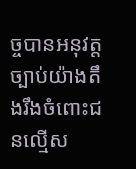ច្ចបានអនុវត្តច្បាប់យ៉ាងតឹងរឹងចំពោះជនល្មើស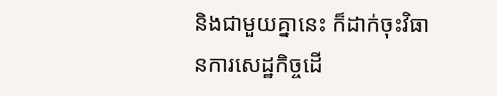និងជាមួយគ្នានេះ ក៏ដាក់ចុះវិធានការសេដ្ឋកិច្ចដើ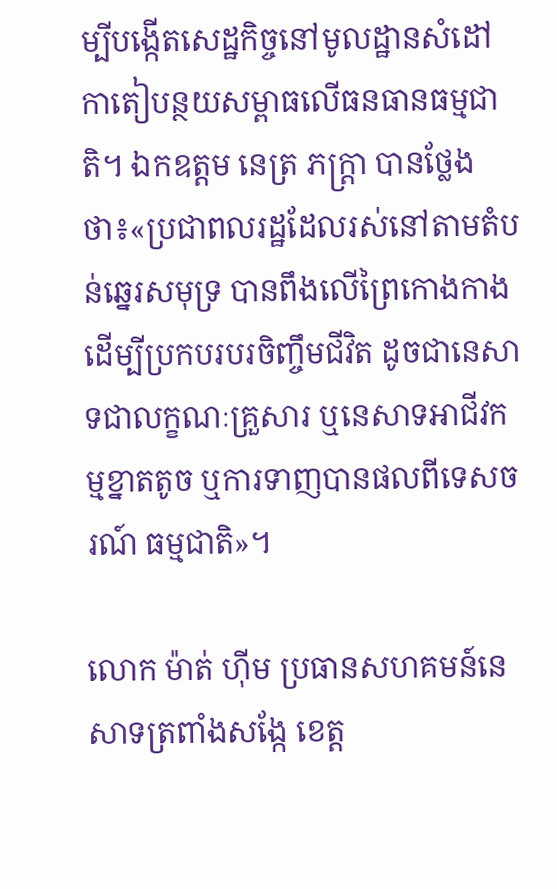ម្បីបង្កើតសេដ្ឋកិច្ចនៅមូលដ្ឋានសំដៅកាតៀបន្ថយសម្ពាធលើធនធានធម្មជាតិ។ ឯកឧត្តម នេត្រ ភក្ត្រា បានថ្លែងថា៖«ប្រជាពលរដ្ឋដែលរស់នៅតាមតំបន់ឆ្នេរសមុទ្រ បានពឹងលើព្រៃកោងកាង ដើម្បីប្រកបរបរចិញ្ចឹមជីវិត ដូចជានេសាទជាលក្ខណៈគ្រួសារ ឬនេសាទអាជីវកម្មខ្នាតតូច ឬការទាញបានផលពីទេសចរណ៍ ធម្មជាតិ»។

លោក ម៉ាត់ ហ៊ីម ប្រធានសហគមន៍នេសាទត្រពាំងសង្កែ ខេត្ត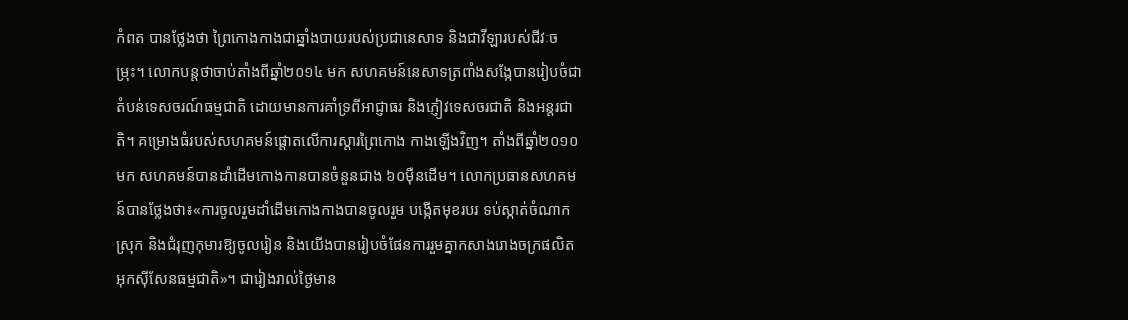កំពត បានថ្លែងថា ព្រៃកោងកាងជាឆ្នាំងបាយរបស់ប្រជានេសាទ និងជាវីឡារបស់ជីវៈចម្រុះ។ លោកបន្តថាចាប់តាំងពីឆ្នាំ២០១៤ មក សហគមន៍នេសាទត្រពាំងសង្កែបានរៀបចំជាតំបន់ទេសចរណ៍ធម្មជាតិ ដោយមានការគាំទ្រពីអាជ្ញាធរ និងភ្ញៀវទេសចរជាតិ និងអន្តរជាតិ។ គម្រោងធំរបស់សហគមន៍ផ្តោតលើការស្តារព្រៃកោង កាងឡើងវិញ។ តាំងពីឆ្នាំ២០១០ មក សហគមន៍បានដាំដើមកោងកានបានចំនួនជាង ៦០ម៉ឺនដើម។ លោកប្រធានសហគមន៍បានថ្លែងថា៖«ការចូលរួមដាំដើមកោងកាងបានចូលរួម បង្កើតមុខរបរ ទប់ស្កាត់ចំណាកស្រុក និងជំរុញកុមារឱ្យចូលរៀន និងយើងបានរៀបចំផែនការរួមគ្នាកសាងរោងចក្រផលិតអុកស៊ីសែនធម្មជាតិ»។ ជារៀងរាល់ថ្ងៃមាន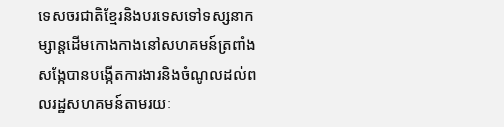ទេសចរជាតិខ្មែរនិងបរទេសទៅទស្សនាកម្សាន្តដើមកោងកាងនៅសហគមន៍ត្រពាំងសង្កែបានបង្កើតការងារនិងចំណូលដល់ពលរដ្ឋសហគមន៍តាមរយៈ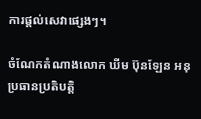ការផ្តល់សេវាផ្សេងៗ។

ចំណែកតំណាងលោក ឃីម ប៊ុនឡែន អនុប្រធានប្រតិបត្តិ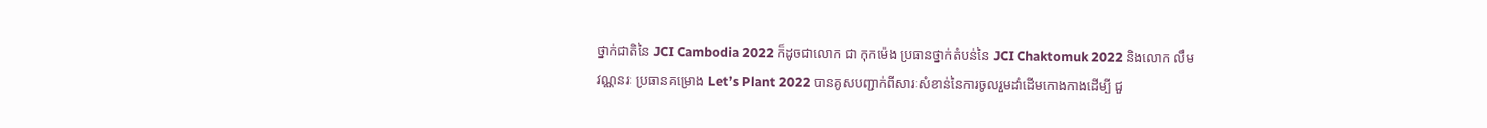ថ្នាក់ជាតិនៃ JCI Cambodia 2022 ក៏ដូចជាលោក ជា កុកម៉េង ប្រធានថ្នាក់តំបន់នៃ JCI Chaktomuk 2022 និងលោក លឹម វណ្ណនរៈ ប្រធានគម្រោង Let’s Plant 2022 បានគូសបញ្ជាក់ពីសារៈសំខាន់នៃការចូលរួមដាំដើមកោងកាងដើម្បី ជួ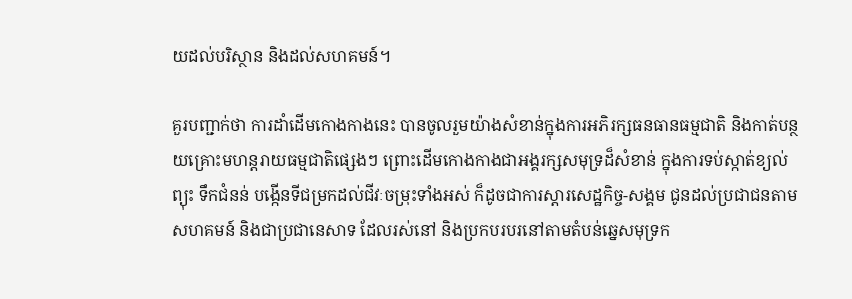យដល់បរិស្ថាន និងដល់សហគមន៍។

គួរបញ្ជាក់ថា ការដាំដើមកោងកាងនេះ បានចូលរួមយ៉ាងសំខាន់ក្នុងការអភិរក្សធនធានធម្មជាតិ និងកាត់បន្ថយគ្រោះមហន្តរាយធម្មជាតិផ្សេងៗ ព្រោះដើមកោងកាងជាអង្គរក្សសមុទ្រដ៏សំខាន់ ក្នុងការទប់ស្កាត់ខ្យល់ព្យុះ ទឹកជំនន់ បង្កើនទីជម្រកដល់ជីវៈចម្រុះទាំងអស់ ក៏ដូចជាការស្តារសេដ្ឋកិច្ច-សង្គម ជូនដល់ប្រជាជនតាមសហគមន៍ និងជាប្រជានេសាទ ដែលរស់នៅ និងប្រកបរបរនៅតាមតំបន់ឆ្នេសមុទ្រក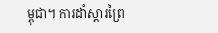ម្ពុជា។ ការដាំស្តារព្រៃ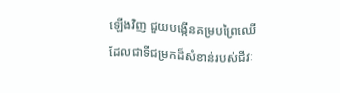ឡើងវិញ ជួយបង្កើនគម្របព្រៃឈើដែលជាទីជម្រកដ៏សំខាន់របស់ជីវៈ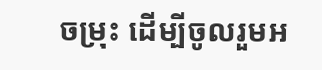ចម្រុះ ដើម្បីចូលរួមអ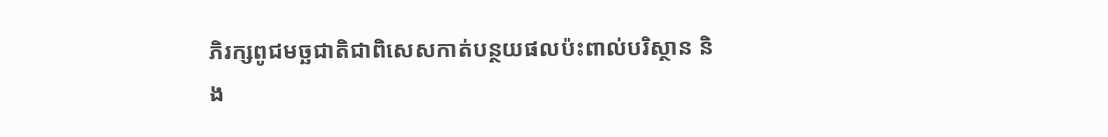ភិរក្សពូជមច្ឆជាតិជាពិសេសកាត់បន្ថយផលប៉ះពាល់បរិស្ថាន និង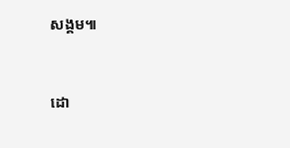សង្គម៕


ដោ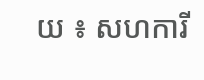យ ៖ សហការី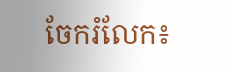ចែករំលែក៖